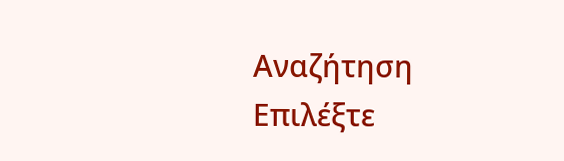Αναζήτηση
Επιλέξτε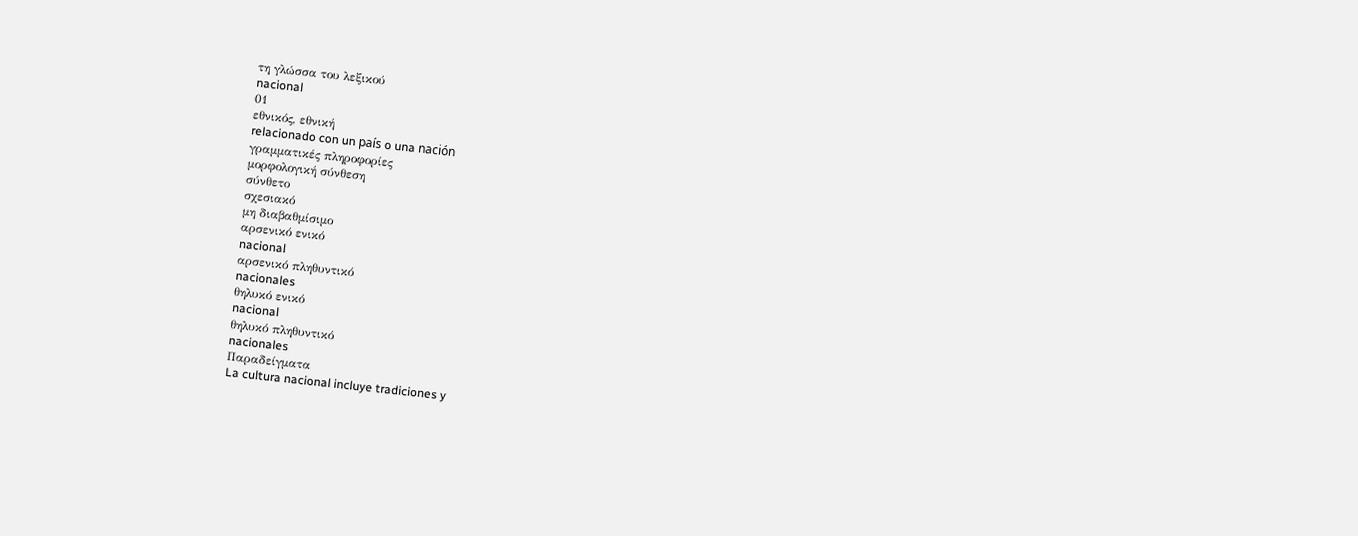τη γλώσσα του λεξικού
nacional
01
εθνικός, εθνική
relacionado con un país o una nación
γραμματικές πληροφορίες
μορφολογική σύνθεση
σύνθετο
σχεσιακό
μη διαβαθμίσιμο
αρσενικό ενικό
nacional
αρσενικό πληθυντικό
nacionales
θηλυκό ενικό
nacional
θηλυκό πληθυντικό
nacionales
Παραδείγματα
La cultura nacional incluye tradiciones y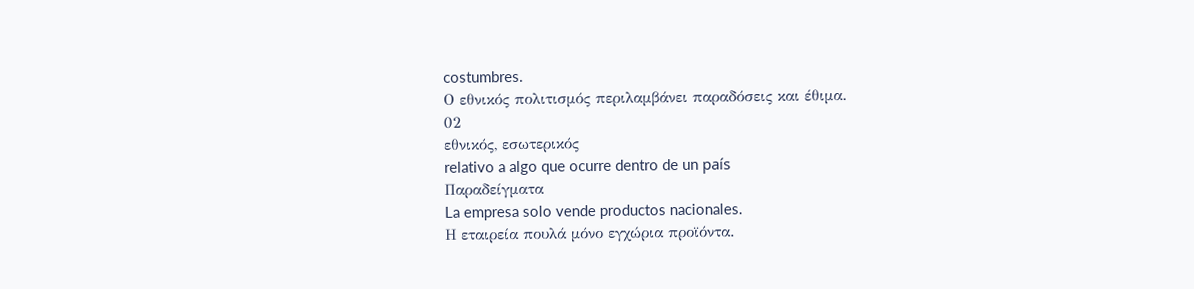costumbres.
Ο εθνικός πολιτισμός περιλαμβάνει παραδόσεις και έθιμα.
02
εθνικός, εσωτερικός
relativo a algo que ocurre dentro de un país
Παραδείγματα
La empresa solo vende productos nacionales.
Η εταιρεία πουλά μόνο εγχώρια προϊόντα.